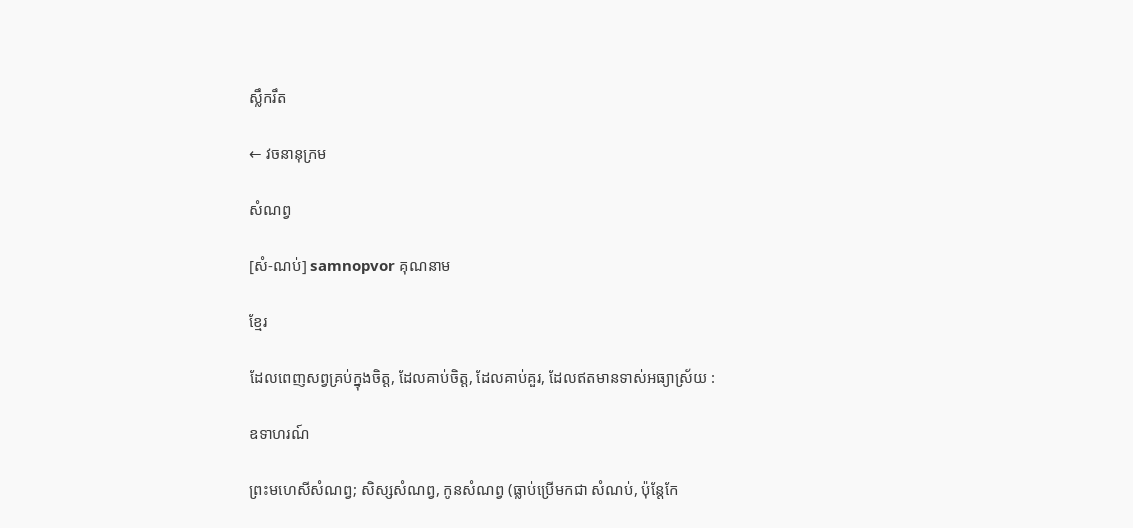ស្លឹករឹត

← វចនានុក្រម

សំណព្វ

[សំ-ណប់] samnopvor គុណនាម

ខ្មែរ

ដែលពេញសព្វគ្រប់ក្នុងចិត្ត, ដែលគាប់ចិត្ត, ដែលគាប់គួរ, ដែលឥតមានទាស់អធ្យាស្រ័យ :

ឧទាហរណ៍

ព្រះមហេសីសំណព្វ; សិស្សសំណព្វ, កូនសំណព្វ (ធ្លាប់ប្រើមកជា សំណប់, ប៉ុន្តែកែ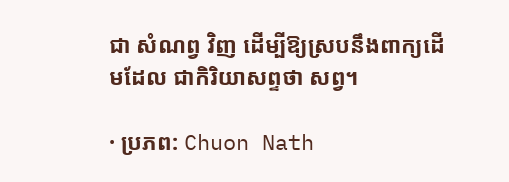ជា សំណព្វ វិញ ដើម្បីឱ្យស្របនឹងពាក្យដើមដែល ជាកិរិយាសព្ទថា សព្វ។

· ប្រភព: Chuon Nath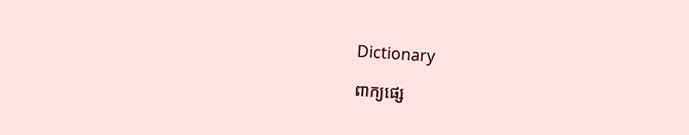Dictionary

ពាក្យផ្សេ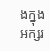ងក្នុងអក្សរ